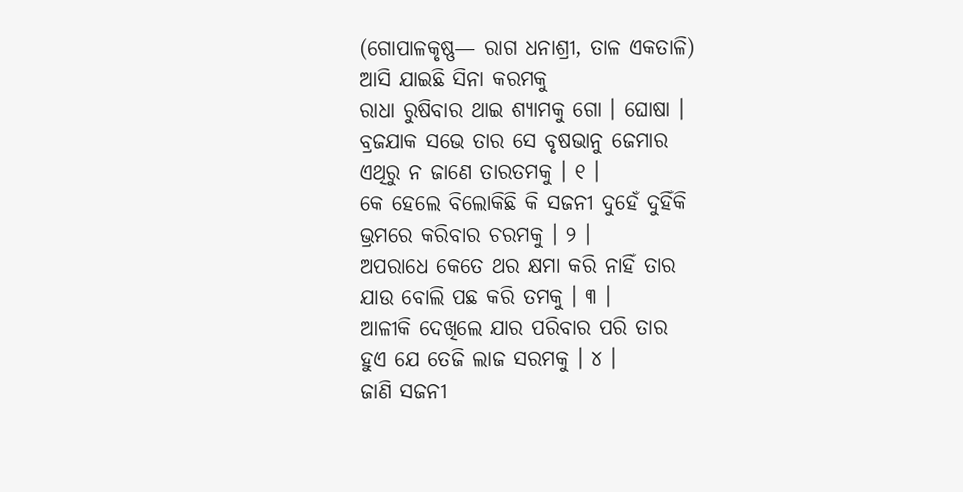(ଗୋପାଳକୃଷ୍ଣ— ରାଗ ଧନାଶ୍ରୀ, ତାଳ ଏକତାଳି)
ଆସି ଯାଇଛି ସିନା କରମକୁ
ରାଧା ରୁଷିବାର ଥାଇ ଶ୍ୟାମକୁ ଗୋ । ଘୋଷା ।
ବ୍ରଜଯାକ ସଭେ ତାର ସେ ବୃଷଭାନୁ ଜେମାର
ଏଥିରୁ ନ ଜାଣେ ତାରତମକୁ । ୧ ।
କେ ହେଲେ ବିଲୋକିଛି କି ସଜନୀ ଦୁହେଁ ଦୁହିଁକି
ଭ୍ରମରେ କରିବାର ଚରମକୁ । ୨ ।
ଅପରାଧେ କେତେ ଥର କ୍ଷମା କରି ନାହିଁ ତାର
ଯାଉ ବୋଲି ପଛ କରି ତମକୁ । ୩ ।
ଆଳୀକି ଦେଖିଲେ ଯାର ପରିବାର ପରି ତାର
ହୁଏ ଯେ ତେଜି ଲାଜ ସରମକୁ । ୪ ।
ଜାଣି ସଜନୀ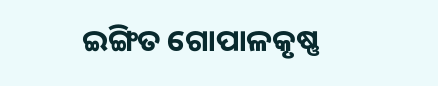ଇଙ୍ଗିତ ଗୋପାଳକୃଷ୍ଣ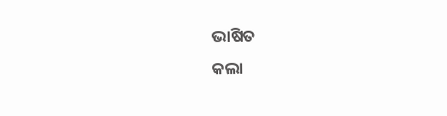ଭାଷିତ
କଲା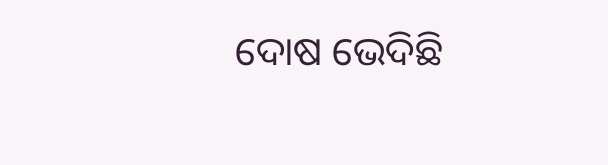ଦୋଷ ଭେଦିଛି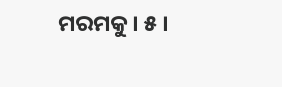ମରମକୁ । ୫ ।